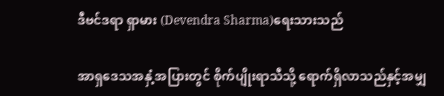ဒီဗင်ဒရာ ရှာမား (Devendra Sharma)ရေးသားသည်

အာရှဒေသအနှံ့အပြားတွင် စိုက်ပျိုးရာသီသို့ ရောက်ရှိလာသည်နှင့်အမျှ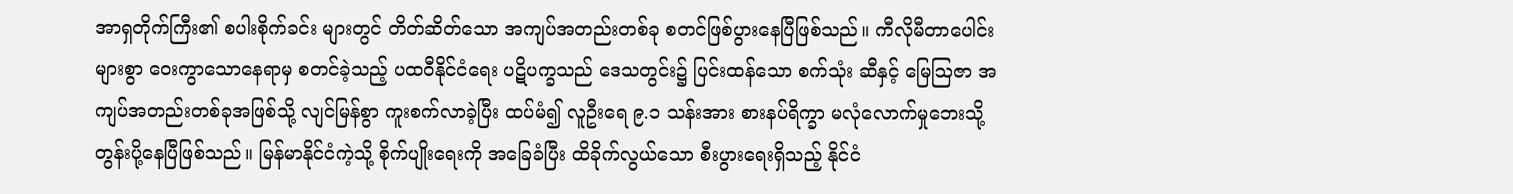အာရှတိုက်ကြီး၏ စပါးစိုက်ခင်း များတွင် တိတ်ဆိတ်သော အကျပ်အတည်းတစ်ခု စတင်ဖြစ်ပွားနေပြီဖြစ်သည်။ ကီလိုမီတာပေါင်းများစွာ ဝေးကွာသောနေရာမှ စတင်ခဲ့သည့် ပထဝီနိုင်ငံရေး ပဋိပက္ခသည် ဒေသတွင်း၌ ပြင်းထန်သော စက်သုံး ဆီနှင့် မြေဩဇာ အကျပ်အတည်းတစ်ခုအဖြစ်သို့ လျင်မြန်စွာ ကူးစက်လာခဲ့ပြီး ထပ်မံ၍ လူဦးရေ ၉.၁ သန်းအား စားနပ်ရိက္ခာ မလုံလောက်မှုဘေးသို့ တွန်းပို့နေပြီဖြစ်သည်။ မြန်မာနိုင်ငံကဲ့သို့ စိုက်ပျိုးရေးကို အခြေခံပြီး ထိခိုက်လွယ်သော စီးပွားရေးရှိသည့် နိုင်ငံ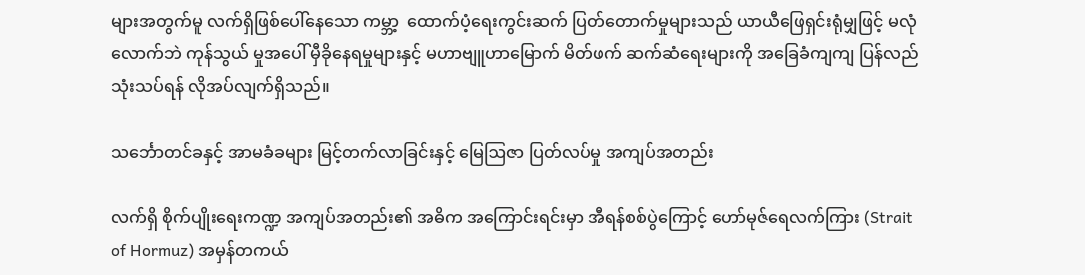များအတွက်မူ လက်ရှိဖြစ်ပေါ်နေသော ကမ္ဘာ့  ထောက်ပံ့ရေးကွင်းဆက် ပြတ်တောက်မှုများသည် ယာယီဖြေရှင်းရုံမျှဖြင့် မလုံလောက်ဘဲ ကုန်သွယ် မှုအပေါ် မှီခိုနေရမှုများနှင့် မဟာဗျူဟာမြောက် မိတ်ဖက် ဆက်ဆံရေးများကို အခြေခံကျကျ ပြန်လည်  သုံးသပ်ရန် လိုအပ်လျက်ရှိသည်။

သင်္ဘောတင်ခနှင့် အာမခံခများ မြင့်တက်လာခြင်းနှင့် မြေဩဇာ ပြတ်လပ်မှု အကျပ်အတည်း

လက်ရှိ စိုက်ပျိုးရေးကဏ္ဍ အကျပ်အတည်း၏ အဓိက အကြောင်းရင်းမှာ အီရန်စစ်ပွဲကြောင့် ဟော်မုဇ်ရေလက်ကြား (Strait of Hormuz) အမှန်တကယ်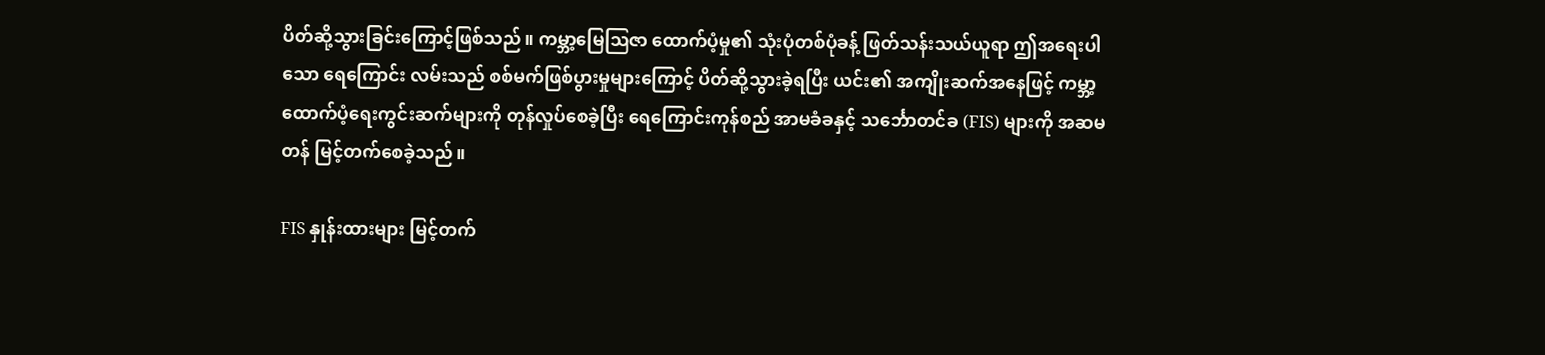ပိတ်ဆို့သွားခြင်းကြောင့်ဖြစ်သည်။ ကမ္ဘာ့မြေဩဇာ ထောက်ပံ့မှု၏ သုံးပုံတစ်ပုံခန့် ဖြတ်သန်းသယ်ယူရာ ဤအရေးပါသော ရေကြောင်း လမ်းသည် စစ်မက်ဖြစ်ပွားမှုများကြောင့် ပိတ်ဆို့သွားခဲ့ရပြီး ယင်း၏ အကျိုးဆက်အနေဖြင့် ကမ္ဘာ့ ထောက်ပံ့ရေးကွင်းဆက်များကို တုန်လှုပ်စေခဲ့ပြီး ရေကြောင်းကုန်စည် အာမခံခနှင့် သင်္ဘောတင်ခ (FIS) များကို အဆမတန် မြင့်တက်စေခဲ့သည်။

FIS နှုန်းထားများ မြင့်တက်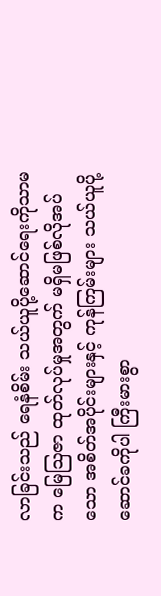လာခြင်းသည် ရေနံစိမ်း သယ်ယူပို့ဆောင်ရေးကိုသာမက မြေဩဇာ ထုတ်လုပ်မှုအတွက် မရှိမဖြစ်လိုအပ်သော အစိတ်အပိုင်းများနှင့် ကုန်ကြမ်းများ သယ်ယူပို့ဆောင်ခကိုပါ ကြီးမားစွာ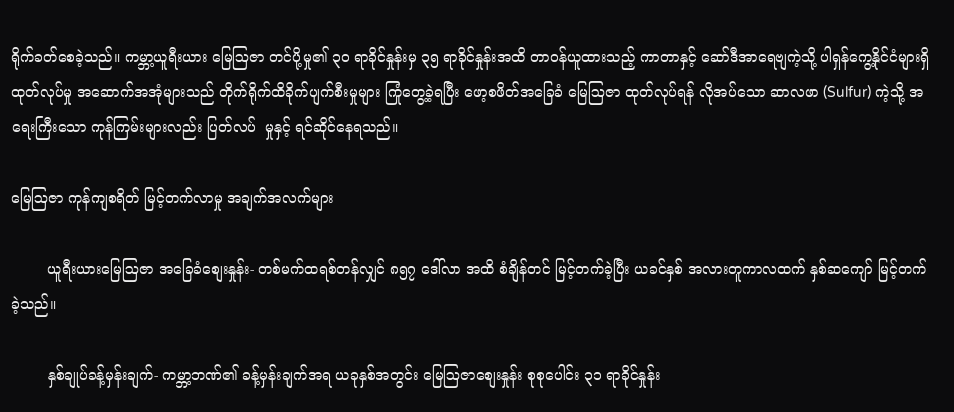ရိုက်ခတ်စေခဲ့သည်။ ကမ္ဘာ့ယူရီးယား မြေဩဇာ တင်ပို့မှု၏ ၃၀ ရာခိုင်နှုန်းမှ ၃၅ ရာခိုင်နှုန်းအထိ တာဝန်ယူထားသည့် ကာတာနှင့် ဆော်ဒီအာရေဗျကဲ့သို့ ပါရှန်ကွေ့နိုင်ငံများရှိ ထုတ်လုပ်မှု အဆောက်အအုံများသည် တိုက်ရိုက်ထိခိုက်ပျက်စီးမှုများ ကြုံတွေ့ခဲ့ရပြီး ဖော့စဖိတ်အခြေခံ မြေဩဇာ ထုတ်လုပ်ရန် လိုအပ်သော ဆာလဖာ (Sulfur) ကဲ့သို့ အရေးကြီးသော ကုန်ကြမ်းများလည်း ပြတ်လပ်  မှုနှင့် ရင်ဆိုင်နေရသည်။

မြေဩဇာ ကုန်ကျစရိတ် မြင့်တက်လာမှု အချက်အလက်များ

        ယူရီးယားမြေဩဇာ အခြေခံစျေးနှုန်း- တစ်မက်ထရစ်တန်လျှင် ၈၅၇ ဒေါ်လာ အထိ စံချိန်တင် မြင့်တက်ခဲ့ပြီး ယခင်နှစ် အလားတူကာလထက် နှစ်ဆကျော် မြင့်တက်ခဲ့သည်။

        နှစ်ချုပ်ခန့်မှန်းချက်- ကမ္ဘာ့ဘဏ်၏ ခန့်မှန်းချက်အရ ယခုနှစ်အတွင်း မြေဩဇာစျေးနှုန်း စုစုပေါင်း ၃၁ ရာခိုင်နှုန်း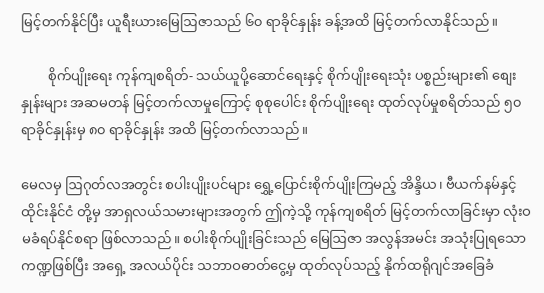မြင့်တက်နိုင်ပြီး ယူရီးယားမြေဩဇာသည် ၆၀ ရာခိုင်နှုန်း ခန့်အထိ မြင့်တက်လာနိုင်သည်။

        စိုက်ပျိုးရေး ကုန်ကျစရိတ်- သယ်ယူပို့ဆောင်ရေးနှင့် စိုက်ပျိုးရေးသုံး ပစ္စည်းများ၏ စျေးနှုန်းများ အဆမတန် မြင့်တက်လာမှုကြောင့် စုစုပေါင်း စိုက်ပျိုးရေး ထုတ်လုပ်မှုစရိတ်သည် ၅၀ ရာခိုင်နှုန်းမှ ၈၀ ရာခိုင်နှုန်း အထိ မြင့်တက်လာသည်။

မေလမှ ဩဂုတ်လအတွင်း စပါးပျိုးပင်များ ရွှေ့ပြောင်းစိုက်ပျိုးကြမည့် အိန္ဒိယ၊ ဗီယက်နမ်နှင့် ထိုင်းနိုင်ငံ တို့မှ အာရှလယ်သမားများအတွက် ဤကဲ့သို့ ကုန်ကျစရိတ် မြင့်တက်လာခြင်းမှာ လုံးဝ မခံရပ်နိုင်စရာ ဖြစ်လာသည်။ စပါးစိုက်ပျိုးခြင်းသည် မြေဩဇာ အလွန်အမင်း အသုံးပြုရသော ကဏ္ဍဖြစ်ပြီး အရှေ့ အလယ်ပိုင်း သဘာဝဓာတ်ငွေ့မှ ထုတ်လုပ်သည့် နိုက်ထရိုဂျင်အခြေခံ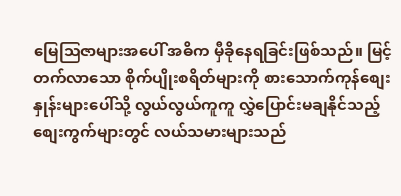မြေဩဇာများအပေါ် အဓိက မှီခိုနေရခြင်းဖြစ်သည်။ မြင့်တက်လာသော စိုက်ပျိုးစရိတ်များကို စားသောက်ကုန်စျေးနှုန်းများပေါ်သို့ လွယ်လွယ်ကူကူ လွှဲပြောင်းမချနိုင်သည့် စျေးကွက်များတွင် လယ်သမားများသည်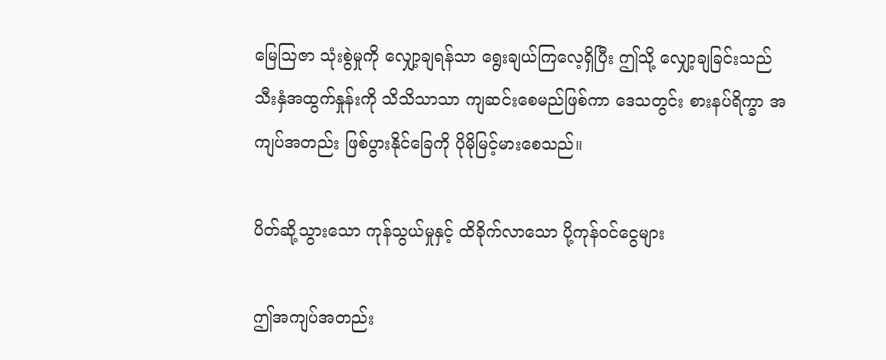မြေဩဇာ သုံးစွဲမှုကို လျှော့ချရန်သာ ရွေးချယ်ကြလေ့ရှိပြီး ဤသို့ လျှော့ချခြင်းသည် သီးနှံအထွက်နှုန်းကို သိသိသာသာ ကျဆင်းစေမည်ဖြစ်ကာ ဒေသတွင်း စားနပ်ရိက္ခာ အကျပ်အတည်း ဖြစ်ပွားနိုင်ခြေကို ပိုမိုမြင့်မားစေသည်။

ပိတ်ဆို့သွားသော ကုန်သွယ်မှုနှင့် ထိခိုက်လာသော ပို့ကုန်ဝင်ငွေများ

ဤအကျပ်အတည်း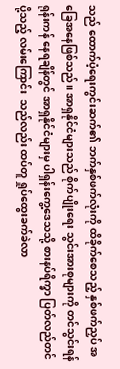သည် ထောက်ပံ့ရေးကွင်းဆက်၏ ဘက်နှစ်ဖက်လုံးကို ထိခိုက်စေသည့် နှစ်ဖက်ညှပ် အခြေအနေဖြစ်သည်။ အာရှနိုင်ငံများသည် စိုက်ပျိုးရေး သွင်းအားစုများကို တင်သွင်းရန် ရုန်းကန် နေရချိန်တွင် အာရှနိုင်ငံများမှ ပါရှန်းကွေ့ဒေသသို့ စားနပ်ရိက္ခာ ပြတ်လည်တင်ပို့သည့် လမ်းကြောင်း  သည်လည်း ထပ်တူ ရှုပ်ထွေးခက်ခဲလာ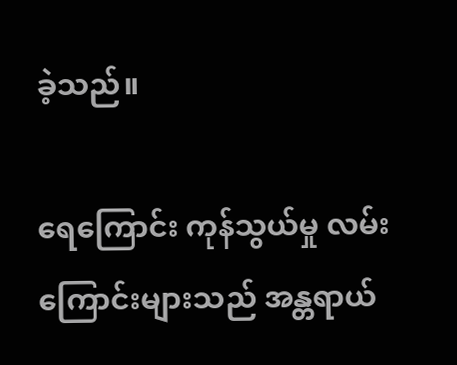ခဲ့သည်။

ရေကြောင်း ကုန်သွယ်မှု လမ်းကြောင်းများသည် အန္တရာယ်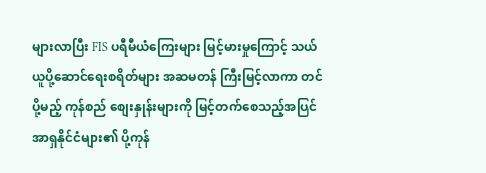များလာပြီး FIS ပရီမီယံကြေးများ မြင့်မားမှုကြောင့် သယ်ယူပို့ဆောင်ရေးစရိတ်များ အဆမတန် ကြီးမြင့်လာကာ တင်ပို့မည့် ကုန်စည် စျေးနှုန်းများကို မြင့်တက်စေသည့်အပြင် အာရှနိုင်ငံများ၏ ပို့ကုန်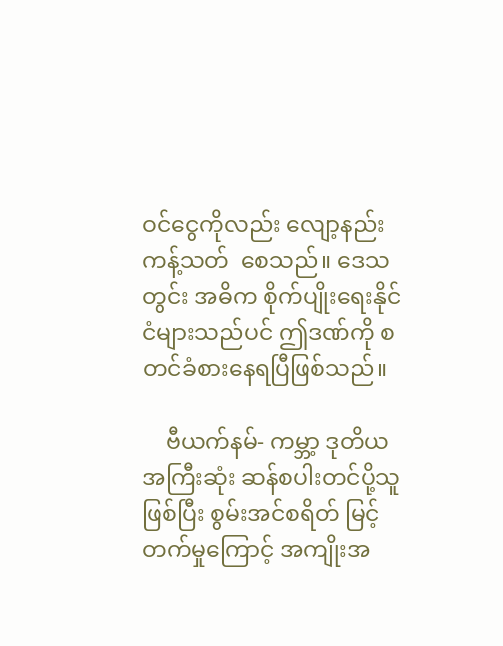ဝင်ငွေကိုလည်း လျော့နည်း ကန့်သတ်  စေသည်။ ဒေသတွင်း အဓိက စိုက်ပျိုးရေးနိုင်ငံများသည်ပင် ဤဒဏ်ကို စတင်ခံစားနေရပြီဖြစ်သည်။

    ဗီယက်နမ်- ကမ္ဘာ့ ဒုတိယအကြီးဆုံး ဆန်စပါးတင်ပို့သူဖြစ်ပြီး စွမ်းအင်စရိတ် မြင့်တက်မှုကြောင့် အကျိုးအ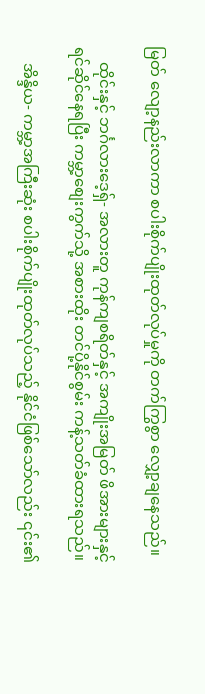မြတ် လျော့နည်းလာကာ စပါးစိုက်ပျိုးထုတ်လုပ်မှုကို တက်ကြွစွာ လျှော့ချနေသည်။

    ထိုင်းနှင့် ဘင်္ဂလားဒေ့ရှ်- အလားတူ ကုန်ကျစရိတ်နှင့် အကျိုးအမြတ် ဖိအားများနှင့် ရင်ဆိုင်နေရပြီး ကမ္ဘာ့စျေးကွက်သို့ အစားထိုး တင်ပို့နိုင်စွမ်း ကန့်သတ်ခံထားရသည်။

    အိန္ဒိယ- ကမ္ဘာ့အကြီးဆုံး စပါးစိုက်ပျိုးထုတ်လုပ်သည့် နိုင်ငံဖြစ်သော်လည်း ၎င်း၏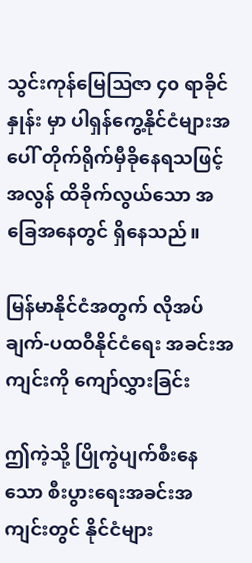သွင်းကုန်မြေဩဇာ ၄၀ ရာခိုင်နှုန်း မှာ ပါရှန်ကွေ့နိုင်ငံများအပေါ် တိုက်ရိုက်မှီခိုနေရသဖြင့် အလွန် ထိခိုက်လွယ်သော အခြေအနေတွင် ရှိနေသည်။

မြန်မာနိုင်ငံအတွက် လိုအပ်ချက်-ပထဝီနိုင်ငံရေး အခင်းအကျင်းကို ကျော်လွှားခြင်း

ဤကဲ့သို့ ပြိုကွဲပျက်စီးနေသော စီးပွားရေးအခင်းအကျင်းတွင် နိုင်ငံများ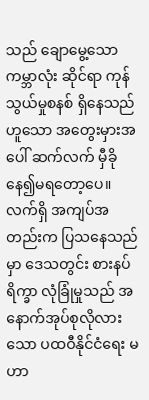သည် ချောမွေ့သော ကမ္ဘာလုံး ဆိုင်ရာ ကုန်သွယ်မှုစနစ် ရှိနေသည်ဟူသော အတွေးမှားအပေါ် ဆက်လက် မှီခိုနေ၍မရတော့ပေ။ လက်ရှိ အကျပ်အတည်းက ပြသနေသည်မှာ ဒေသတွင်း စားနပ်ရိက္ခာ လုံခြုံမှုသည် အနောက်အုပ်စုလိုလားသော ပထဝီနိုင်ငံရေး မဟာ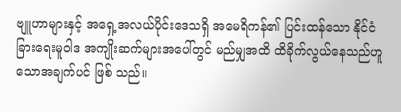ဗျူဟာများနှင့် အရှေ့အလယ်ပိုင်းဒေသရှိ အမေရိကန်၏ ပြင်းထန်သော နိုင်ငံခြားရေးမူဝါဒ အကျိုးဆက်များအပေါ်တွင် မည်မျှအထိ ထိခိုက်လွယ်နေသည်ဟူသောအချက်ပင် ဖြစ် သည်။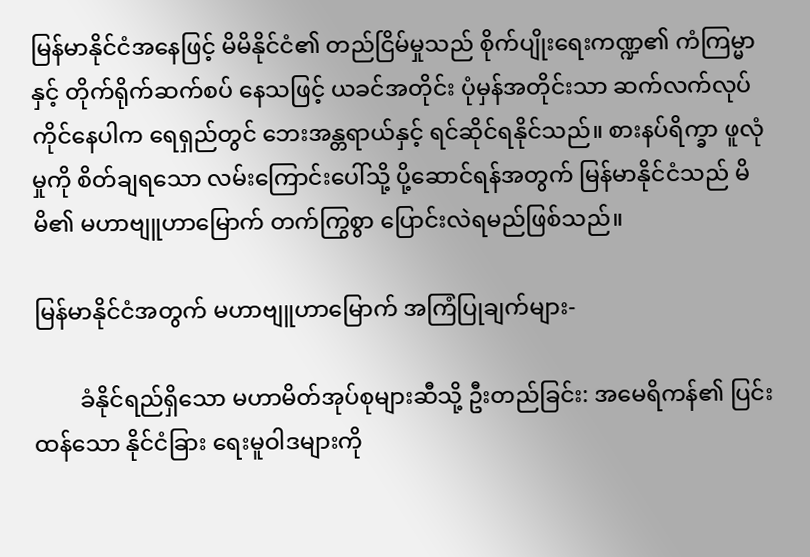မြန်မာနိုင်ငံအနေဖြင့် မိမိနိုင်ငံ၏ တည်ငြိမ်မှုသည် စိုက်ပျိုးရေးကဏ္ဍ၏ ကံကြမ္မာနှင့် တိုက်ရိုက်ဆက်စပ် နေသဖြင့် ယခင်အတိုင်း ပုံမှန်အတိုင်းသာ ဆက်လက်လုပ်ကိုင်နေပါက ရေရှည်တွင် ဘေးအန္တရာယ်နှင့် ရင်ဆိုင်ရနိုင်သည်။ စားနပ်ရိက္ခာ ဖူလုံမှုကို စိတ်ချရသော လမ်းကြောင်းပေါ်သို့ ပို့ဆောင်ရန်အတွက် မြန်မာနိုင်ငံသည် မိမိ၏ မဟာဗျူဟာမြောက် တက်ကြွစွာ ပြောင်းလဲရမည်ဖြစ်သည်။

မြန်မာနိုင်ငံအတွက် မဟာဗျူဟာမြောက် အကြံပြုချက်များ-

        ခံနိုင်ရည်ရှိသော မဟာမိတ်အုပ်စုများဆီသို့ ဦးတည်ခြင်း: အမေရိကန်၏ ပြင်းထန်သော နိုင်ငံခြား ရေးမူဝါဒများကို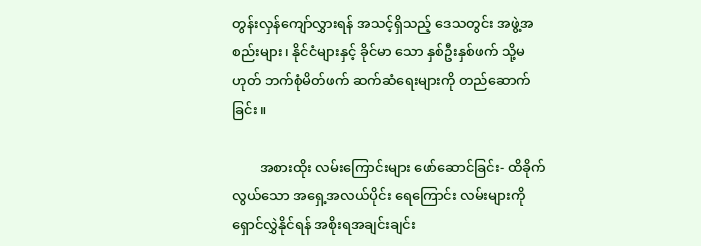တွန်းလှန်ကျော်လွှားရန် အသင့်ရှိသည့် ဒေသတွင်း အဖွဲ့အစည်းများ၊ နိုင်ငံများနှင့် ခိုင်မာ သော နှစ်ဦးနှစ်ဖက် သို့မဟုတ် ဘက်စုံမိတ်ဖက် ဆက်ဆံရေးများကို တည်ဆောက်ခြင်း။

        အစားထိုး လမ်းကြောင်းများ ဖော်ဆောင်ခြင်း- ထိခိုက်လွယ်သော အရှေ့အလယ်ပိုင်း ရေကြောင်း လမ်းများကို ရှောင်လွှဲနိုင်ရန် အစိုးရအချင်းချင်း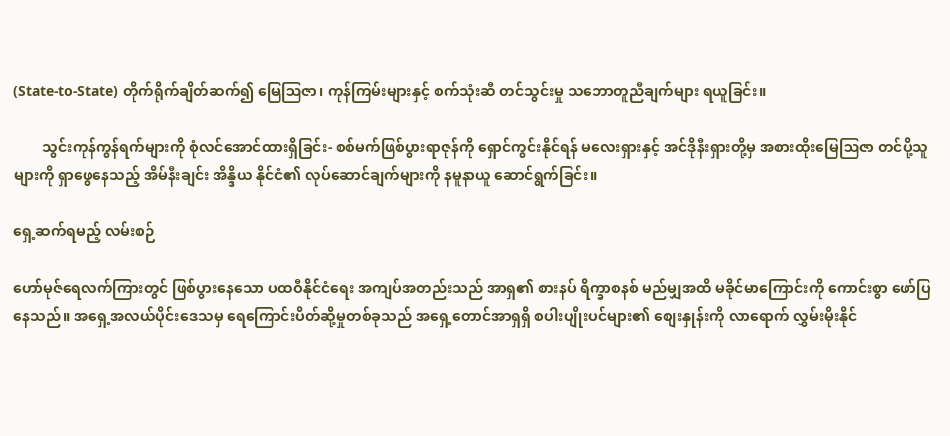(State-to-State) တိုက်ရိုက်ချိတ်ဆက်၍ မြေဩဇာ၊ ကုန်ကြမ်းများနှင့် စက်သုံးဆီ တင်သွင်းမှု သဘောတူညီချက်များ ရယူခြင်း။

        သွင်းကုန်ကွန်ရက်များကို စုံလင်အောင်ထားရှိခြင်း- စစ်မက်ဖြစ်ပွားရာဇုန်ကို ရှောင်ကွင်းနိုင်ရန် မလေးရှားနှင့် အင်ဒိုနီးရှားတို့မှ အစားထိုးမြေဩဇာ တင်ပို့သူများကို ရှာဖွေနေသည့် အိမ်နီးချင်း အိန္ဒိယ နိုင်ငံ၏ လုပ်ဆောင်ချက်များကို နမူနာယူ ဆောင်ရွက်ခြင်း။

ရှေ့ဆက်ရမည့် လမ်းစဉ်

ဟော်မုဇ်ရေလက်ကြားတွင် ဖြစ်ပွားနေသော ပထဝီနိုင်ငံရေး အကျပ်အတည်းသည် အာရှ၏ စားနပ် ရိက္ခာစနစ် မည်မျှအထိ မခိုင်မာကြောင်းကို ကောင်းစွာ ဖော်ပြနေသည်။ အရှေ့အလယ်ပိုင်းဒေသမှ ရေကြောင်းပိတ်ဆို့မှုတစ်ခုသည် အရှေ့တောင်အာရှရှိ စပါးပျိုးပင်များ၏ စျေးနှုန်းကို လာရောက် လွှမ်းမိုးနိုင်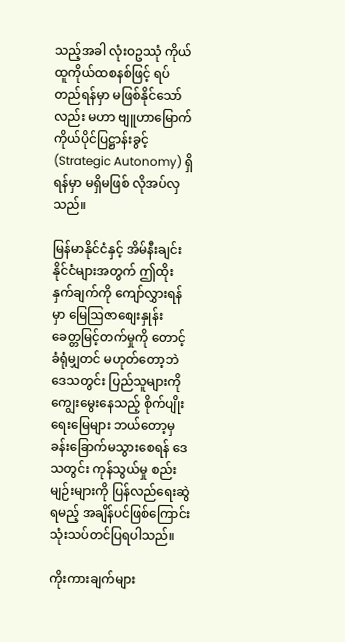သည့်အခါ လုံးဝဥဿုံ ကိုယ်ထူကိုယ်ထစနစ်ဖြင့် ရပ်တည်ရန်မှာ မဖြစ်နိုင်သော်လည်း မဟာ ဗျူဟာမြောက် ကိုယ်ပိုင်ပြဋ္ဌာန်းခွင့် (Strategic Autonomy) ရှိရန်မှာ မရှိမဖြစ် လိုအပ်လှသည်။

မြန်မာနိုင်ငံနှင့် အိမ်နီးချင်းနိုင်ငံများအတွက် ဤထိုးနှက်ချက်ကို ကျော်လွှားရန်မှာ မြေဩဇာစျေးနှုန်း ခေတ္တမြင့်တက်မှုကို တောင့်ခံရုံမျှတင် မဟုတ်တော့ဘဲ ဒေသတွင်း ပြည်သူများကို ကျွေးမွေးနေသည့် စိုက်ပျိုးရေးမြေများ ဘယ်တော့မှ ခန်းခြောက်မသွားစေရန် ဒေသတွင်း ကုန်သွယ်မှု စည်းမျဉ်းများကို ပြန်လည်ရေးဆွဲရမည့် အချိန်ပင်ဖြစ်ကြောင်းသုံးသပ်တင်ပြရပါသည်။

ကိုးကားချက်များ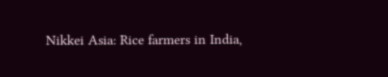Nikkei Asia: Rice farmers in India,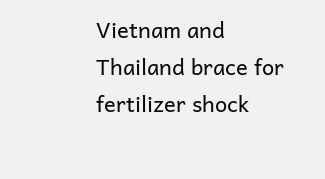Vietnam and Thailand brace for fertilizer shock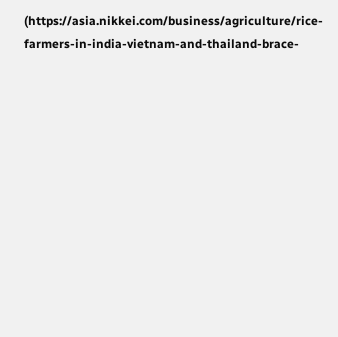(https://asia.nikkei.com/business/agriculture/rice-farmers-in-india-vietnam-and-thailand-brace-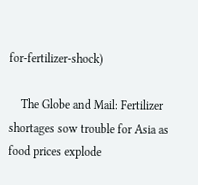for-fertilizer-shock)

    The Globe and Mail: Fertilizer shortages sow trouble for Asia as food prices explode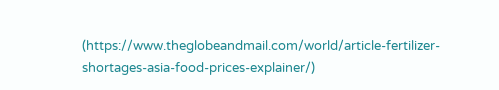(https://www.theglobeandmail.com/world/article-fertilizer-shortages-asia-food-prices-explainer/)